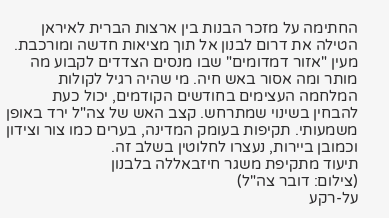החתימה על מזכר הבנות בין ארצות הברית לאיראן הטילה את דרום לבנון אל תוך מציאות חדשה ומורכבת. מעין "אזור דמדומים" שבו מנסים הצדדים לקבוע מה מותר ומה אסור באש חיה. מי שהיה רגיל לקולות המלחמה העצימים בחודשים הקודמים, יכול כעת להבחין בשינוי שמתרחש. קצב האש של צה"ל ירד באופן משמעותי. תקיפות בעומק המדינה, בערים כמו צור וצידון וכמובן ביירות, נעצרו לחלוטין בשלב זה.
תיעוד מתקיפת משגר חיזבאללה בלבנון
(צילום: דובר צה"ל)
על-רקע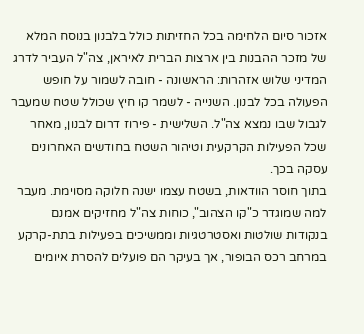אזכור סיום הלחימה בכל החזיתות כולל בלבנון בנוסח המלא של מזכר ההבנות בין ארצות הברית לאיראן, צה"ל העביר לדרג המדיני שלוש אזהרות: הראשונה - חובה לשמור על חופש הפעולה בכל לבנון. השנייה - לשמר קו חיץ שכולל שטח שמעבר לגבול שבו נמצא צה"ל. השלישית - פירוז דרום לבנון, מאחר שכל הפעילות הקרקעית וטיהור השטח בחודשים האחרונים עסקה בכך.
בתוך חוסר הוודאות, בשטח עצמו ישנה חלוקה מסוימת. מעבר למה שמוגדר כ"קו הצהוב", כוחות צה"ל מחזיקים אמנם בנקודות שולטות ואסטרטגיות וממשיכים בפעילות בתת-קרקע במרחב רכס הבופור, אך בעיקר הם פועלים להסרת איומים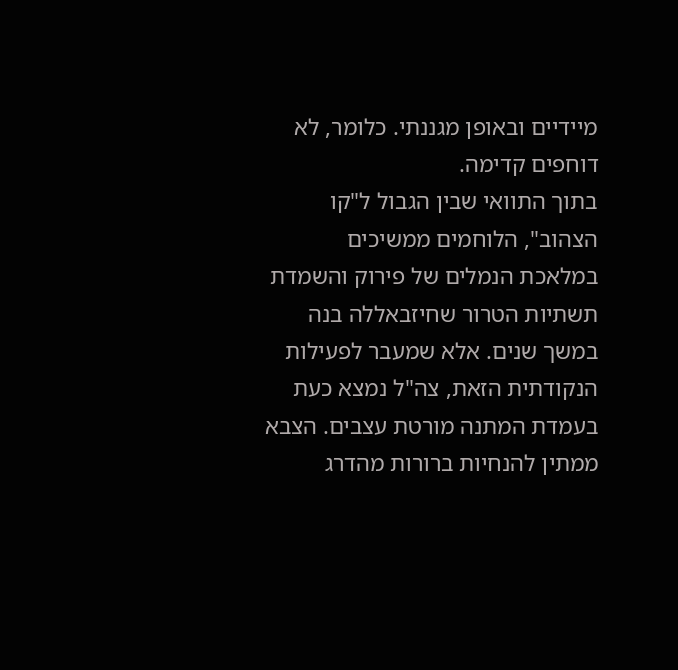מיידיים ובאופן מגננתי. כלומר, לא דוחפים קדימה.
בתוך התוואי שבין הגבול ל"קו הצהוב", הלוחמים ממשיכים במלאכת הנמלים של פירוק והשמדת תשתיות הטרור שחיזבאללה בנה במשך שנים. אלא שמעבר לפעילות הנקודתית הזאת, צה"ל נמצא כעת בעמדת המתנה מורטת עצבים. הצבא ממתין להנחיות ברורות מהדרג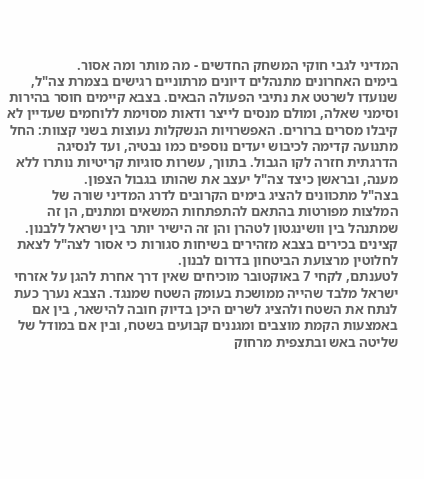המדיני לגבי חוקי המשחק החדשים - מה מותר ומה אסור.
בימים האחרונים מתנהלים דיונים מרתוניים רגישים בצמרת צה"ל, שנועדו לשרטט את נתיבי הפעולה הבאים. בצבא קיימים חוסר בהירות וסימני שאלה, ומולם מנסים לייצר ודאות מסוימת ללוחמים שעדיין לא קיבלו מסרים ברורים. האפשרויות הנשקלות נעוצות בשני קצוות: החל מתנועה קדימה לכיבוש יעדים נוספים כמו נבטיה, ועד לנסיגה הדרגתית חזרה לקו הגבול. בתווך, עשרות סוגיות קריטיות נותרו ללא מענה, ובראשן כיצד צה"ל יעצב את שהותו בגבול הצפון.
בצה"ל מתכוונים להציג בימים הקרובים לדרג המדיני שורה של המלצות מפורטות בהתאם להתפתחות המשאים ומתנים, הן זה שמתנהל בין וושינגטון לטהרן והן זה הישיר יותר בין ישראל ללבנון. קצינים בכירים בצבא מזהירים בשיחות סגורות כי אסור לצה"ל לצאת לחלוטין מרצועת הביטחון בדרום לבנון.
לטענתם, לקחי 7 באוקטובר מוכיחים שאין דרך אחרת להגן על אזרחי ישראל מלבד שהייה ממושכת בעומק השטח שמנגד. הצבא נערך כעת לנתח את השטח ולהציג לשרים היכן בדיוק חובה להישאר, בין אם באמצעות הקמת מוצבים ומגננים קבועים בשטח, ובין אם במודל של שליטה באש ובתצפית מרחוק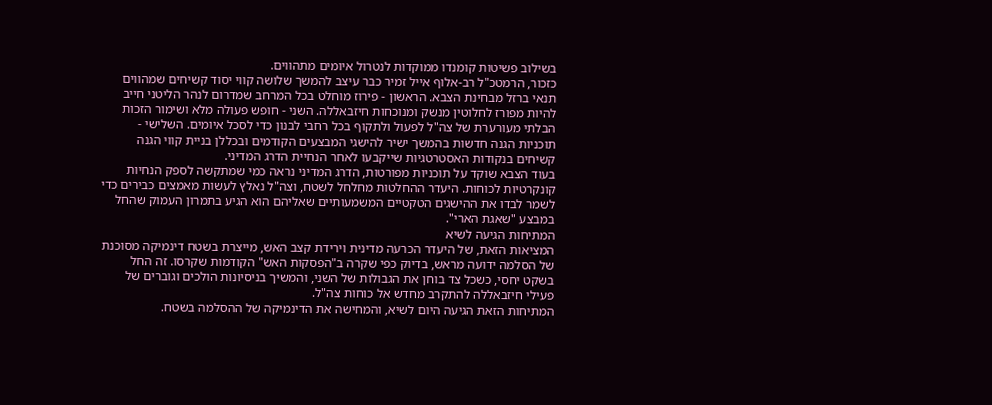בשילוב פשיטות קומנדו ממוקדות לנטרול איומים מתהווים.
כזכור, הרמטכ"ל רב-אלוף אייל זמיר כבר עיצב להמשך שלושה קווי יסוד קשיחים שמהווים תנאי ברזל מבחינת הצבא. הראשון - פירוז מוחלט בכל המרחב שמדרום לנהר הליטני חייב להיות מפורז לחלוטין מנשק ומנוכחות חיזבאללה. השני - חופש פעולה מלא ושימור הזכות הבלתי מעורערת של צה"ל לפעול ולתקוף בכל רחבי לבנון כדי לסכל איומים. השלישי - תוכניות הגנה חדשות בהמשך ישיר להישגי המבצעים הקודמים ובכללן בניית קווי הגנה קשיחים בנקודות האסטרטגיות שייקבעו לאחר הנחיית הדרג המדיני.
בעוד הצבא שוקד על תוכניות מפורטות, הדרג המדיני נראה כמי שמתקשה לספק הנחיות קונקרטיות לכוחות. היעדר ההחלטות מחלחל לשטח, וצה"ל נאלץ לעשות מאמצים כבירים כדי לשמר לבדו את ההישגים הטקטיים המשמעותיים שאליהם הוא הגיע בתמרון העמוק שהחל במבצע "שאגת הארי".
המתיחות הגיעה לשיא
המציאות הזאת, של היעדר הכרעה מדינית וירידת קצב האש, מייצרת בשטח דינמיקה מסוכנת של הסלמה ידועה מראש, בדיוק כפי שקרה ב"הפסקות האש" הקודמות שקרסו. זה החל בשקט יחסי, כשכל צד בוחן את הגבולות של השני, והמשיך בניסיונות הולכים וגוברים של פעילי חיזבאללה להתקרב מחדש אל כוחות צה"ל.
המתיחות הזאת הגיעה היום לשיא, והמחישה את הדינמיקה של ההסלמה בשטח.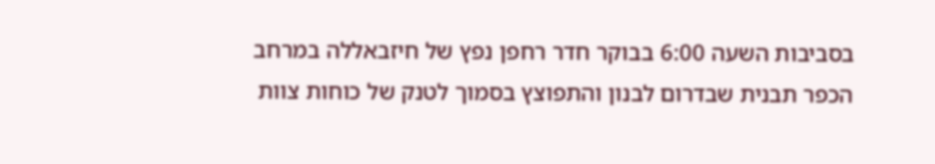בסביבות השעה 6:00 בבוקר חדר רחפן נפץ של חיזבאללה במרחב הכפר תבנית שבדרום לבנון והתפוצץ בסמוך לטנק של כוחות צוות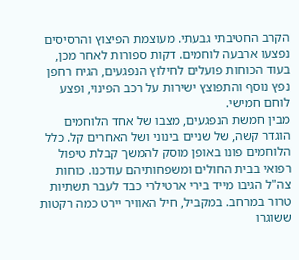הקרב החטיבתי גבעתי. מעוצמת הפיצוץ והרסיסים נפצעו ארבעה לוחמים. דקות ספורות לאחר מכן, בעוד הכוחות פועלים לחילוץ הנפגעים, הגיח רחפן נפץ נוסף והתפוצץ ישירות על רכב הפינוי, ופצע לוחם חמישי.
מבין חמשת הנפגעים, מצבו של אחד הלוחמים הוגדר קשה, של שניים בינוני ושל האחרים קל. כלל הלוחמים פונו באופן מוסק להמשך קבלת טיפול רפואי בבית החולים ומשפחותיהם עודכנו. כוחות צה"ל הגיבו מייד בירי ארטילרי כבד לעבר תשתיות טרור במרחב. במקביל, חיל האוויר יירט כמה רקטות ששוגרו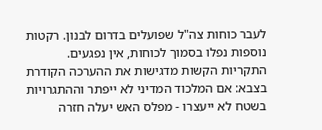לעבר כוחות צה"ל שפועלים בדרום לבנון. רקטות נוספות נפלו בסמוך לכוחות, אין נפגעים.
התקריות הקשות מדגישות את ההערכה הקודרת בצבא: אם המלכוד המדיני לא ייפתר וההתגרויות בשטח לא ייעצרו - מפלס האש יעלה חזרה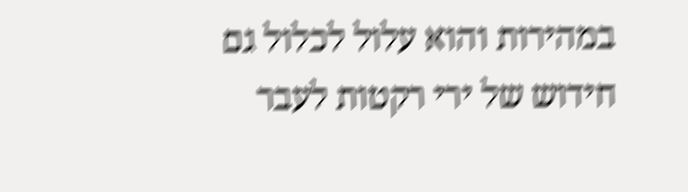במהירות והוא עלול לכלול גם חידוש של ירי רקטות לעבר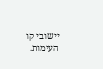יישובי קו העימות.